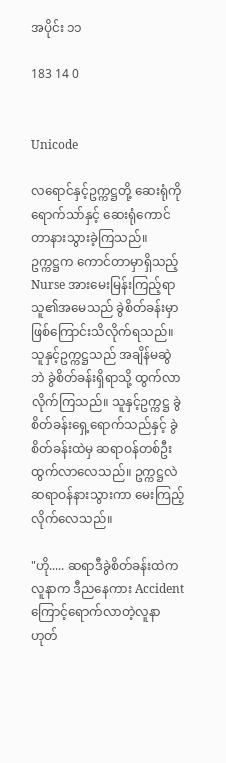အပိုင်း ၁၁

183 14 0


Unicode

လရောင်နှင့်ဥက္ကဋ္ဌတို့ ဆေးရုံကိုရောက်သာ်နှင့် ဆေးရုံကောင်တာနားသွားခဲ့ကြသည်။
ဥက္ကဋ္ဌက ကောင်တာမှာရှိသည့် Nurse အားမေးမြန်းကြည့်ရာ သူ၏အမေသည် ခွဲစိတ်ခန်းမှာဖြစ်ကြောင်းသိလိုက်ရသည်။ သူနှင့်ဥက္ကဋ္ဌသည် အချိန်မဆွဲဘဲ ခွဲစိတ်ခန်းရှိရာသို့ ထွက်လာလိုက်ကြသည်။ သူနှင့်ဥက္ကဋ္ဌ ခွဲစိတ်ခန်းရှေ့ရောက်သည်နှင့် ခွဲစိတ်ခန်းထဲမှ ဆရာဝန်တစ်ဦးထွက်လာလေသည်။ ဥက္ကဋ္ဌလဲ ဆရာဝန်နားသွားကာ မေးကြည့်လိုက်လေသည်။

"ဟို..... ဆရာဒီခွဲစိတ်ခန်းထဲက လူနာက ဒီညနေကား Accident ကြောင့်ရောက်လာတဲ့လူနာဟုတ်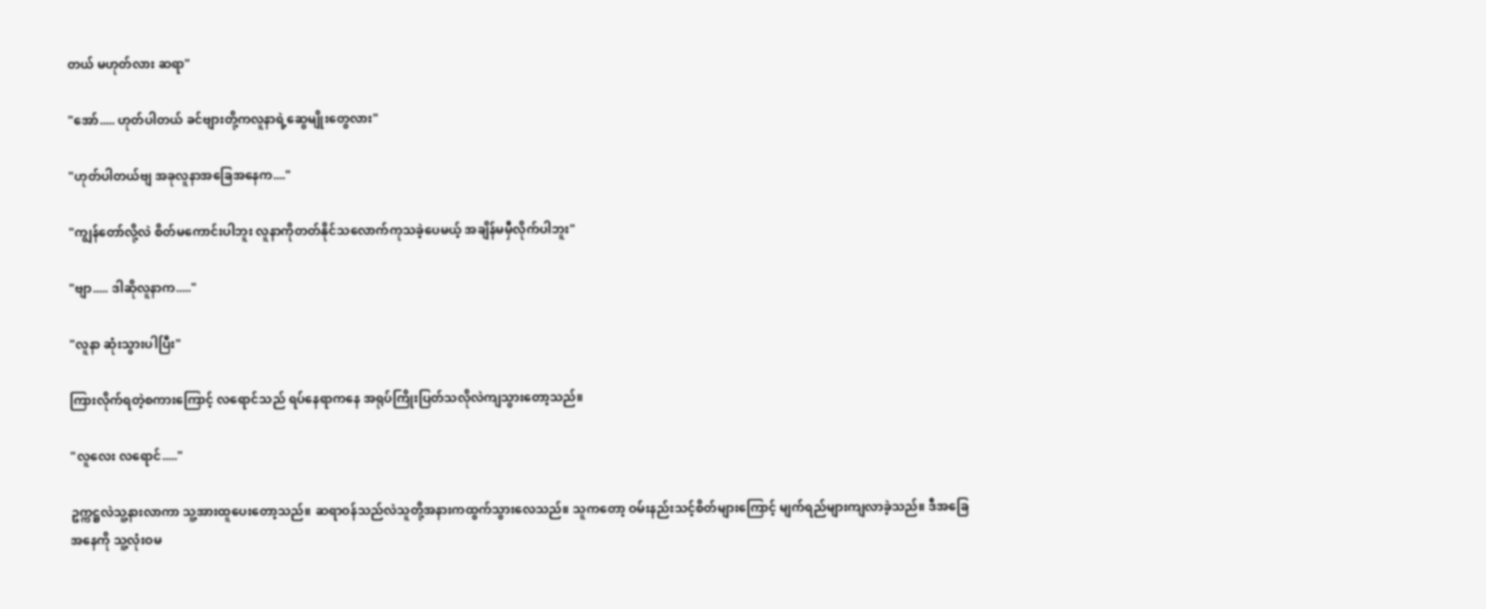တယ် မဟုတ်လား ဆရာ"

"အော်..... ဟုတ်ပါတယ် ခင်ဗျားတို့ကလူနာရဲ့ဆွေမျိုးတွေလား"

"ဟုတ်ပါတယ်ဗျ အခုလူနာအခြေအနေက...."

"ကျွန်တော်လို့လဲ စိတ်မကောင်းပါဘူး လူနာကိုတတ်နိုင်သလောက်ကုသခဲ့ပေမယ့် အချိန်မမှီလိုက်ပါဘူး"

"ဗျာ..... ဒါဆိုလူနာက....."

"လူနာ ဆုံးသွားပါပြီး"

ကြားလိုက်ရတဲ့စကားကြောင့် လရောင်သည် ရပ်နေရာကနေ အရုပ်ကြိုးပြတ်သလိုလဲကျသွားတော့သည်။

"လူလေး လရောင်....."

ဥက္ကဋ္ဌလဲသူ့နားလာကာ သူ့အားထူပေးတော့သည်။ ဆရာဝန်သည်လဲသူတို့အနားကထွက်သွားလေသည်။ သူကတော့ ဝမ်းနည်းသင့်စိတ်များကြောင့် မျက်ရည်များကျလာခဲ့သည်။ ဒီအခြေအနေကို သူ့လုံးဝမ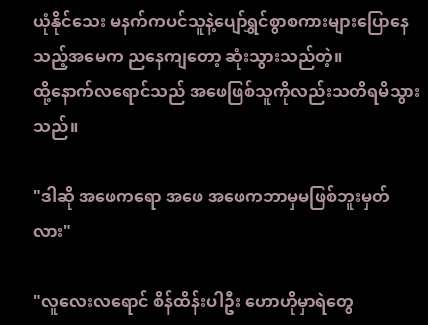ယုံနိုင်သေး မနက်ကပင်သူနဲ့ပျော်ရွှင်စွာစကားများပြောနေသည့်အမေက ညနေကျတော့ ဆုံးသွားသည်တဲ့။
ထို့နောက်လရောင်သည် အဖေဖြစ်သူကိုလည်းသတိရမိသွားသည်။

"ဒါဆို အဖေကရော အဖေ အဖေကဘာမှမဖြစ်ဘူးမှတ်လား"

"လူလေးလရောင် စိန်ထိန်းပါဦး ဟောဟိုမှာရဲတွေ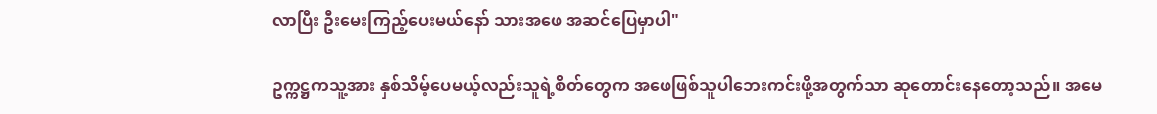လာပြီး ဦးမေးကြည့်ပေးမယ်နော် သားအဖေ အဆင်ပြေမှာပါ"

ဥက္ကဋ္ဌကသူ့အား နှစ်သိမ့်ပေမယ့်လည်းသူရဲ့စိတ်တွေက အဖေဖြစ်သူပါဘေးကင်းဖို့အတွက်သာ ဆုတောင်းနေတော့သည်။ အမေ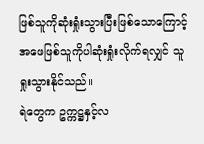ဖြစ်သူကိုဆုံးရှုံးသွားပြီးဖြစ်သောကြောင့် အဖေဖြစ်သူကိုပါဆုံးရှုံးလိုက်ရလျှင် သူရှုးသွားနိုင်သည်။
ရဲတွေက ဥက္ကဋ္ဌနှင့်လ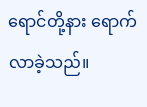ရောင်တို့နား ရောက်လာခဲ့သည်။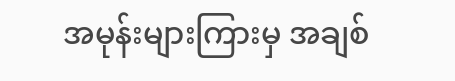အမုန်းများကြားမှ အချစ်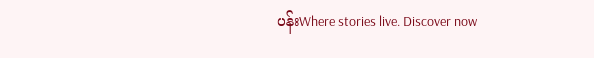ပန်းWhere stories live. Discover now